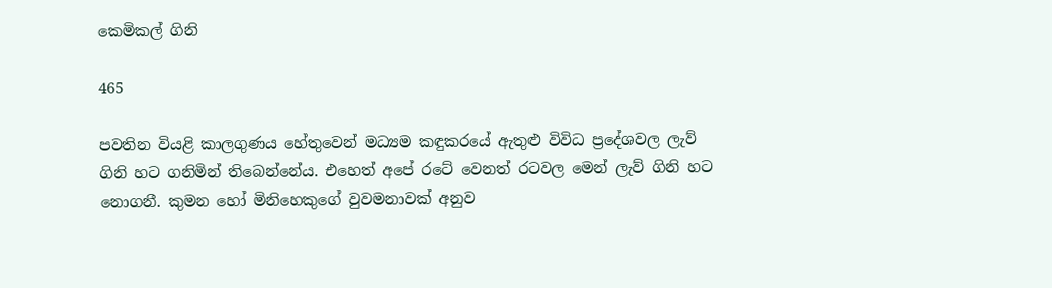කෙමිකල් ගිනි

465

පවතින වියළි කාලගුණය හේතුවෙන් මධ්‍යම කඳුකරයේ ඇතුළු විවිධ ප්‍රදේශවල ලැව් ගිනි හට ගනිමින් තිබෙන්නේය. එහෙත් අපේ රටේ වෙනත් රටවල මෙන් ලැව් ගිනි හට නොගනී. කුමන හෝ මිනිහෙකුගේ වුවමනාවක් අනුව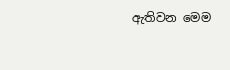ඇතිවන මෙම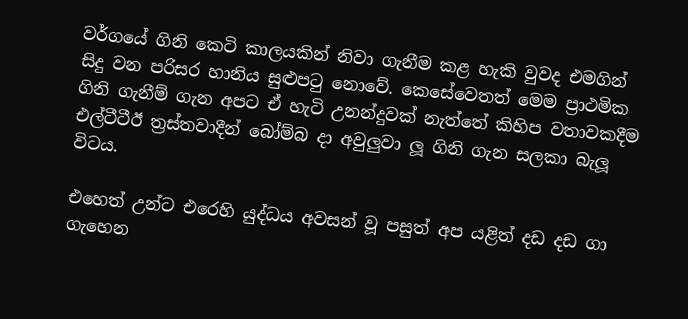වර්ගයේ ගිනි කෙටි කාලයකින් නිවා ගැනීම කළ හැකි වුවද එමගින් සිදු වන පරිසර හානිය සුළුපටු නොවේ. කෙසේවෙතත් මෙම ප්‍රාථමික ගිනි ගැනීම් ගැන අපට ඒ හැටි උනන්දුවක් නැත්තේ කිහිප වතාවකදීම එල්ටීටීඊ ත්‍රස්තවාදීන් බෝම්බ දා අවුලුවා ලූ ගිනි ගැන සලකා බැලූ විටය.

එහෙත් උන්ට එරෙහි යුද්ධය අවසන් වූ පසුත් අප යළිත් දඩ දඩ ගා ගැහෙන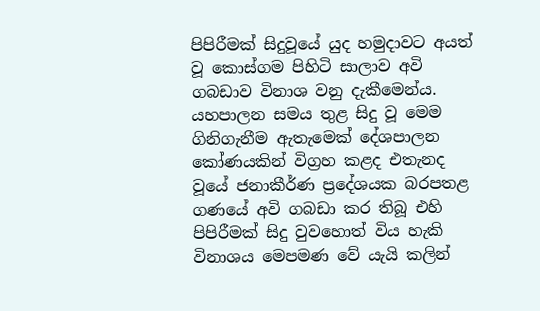පිපිරීමක් සිදුවූයේ යුද හමුදාවට අයත් වූ කොස්ගම පිහිටි සාලාව අවි ගබඩාව විනාශ වනු දැකීමෙන්ය. යහපාලන සමය තුළ සිදු වූ මෙම ගිනිගැනීම ඇතැමෙක් දේශපාලන කෝණයකින් විග්‍රහ කළද එතැනද වූයේ ජනාකීර්ණ ප්‍රදේශයක බරපතළ ගණයේ අවි ගබඩා කර තිබූ එහි පිපිරීමක් සිදු වුවහොත් විය හැකි විනාශය මෙපමණ වේ යැයි කලින්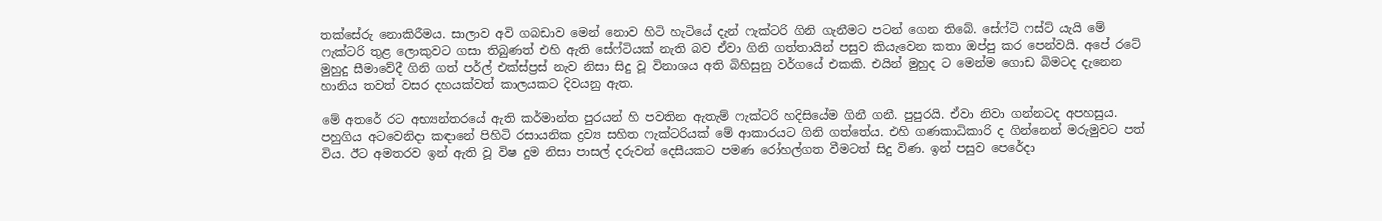තක්සේරු නොකිරීමය. සාලාව අවි ගබඩාව මෙන් නොව හිටි හැටියේ දැන් ෆැක්ටරි ගිනි ගැනීමට පටන් ගෙන තිබේ. සේෆ්ටි ෆස්ට් යැයි මේ ෆැක්ටරි තුළ ලොකුවට ගසා තිබුණත් එහි ඇති සේෆ්ටියක් නැති බව ඒවා ගිනි ගත්තායින් පසුව කියැවෙන කතා ඔප්පු කර පෙන්වයි. අපේ රටේ මුහුදු සීමාවේදී ගිනි ගත් පර්ල් එක්ස්ප්‍රස් නැව නිසා සිදු වූ විනාශය අති බිහිසුනු වර්ගයේ එකකි. එයින් මුහුද ට මෙන්ම ගොඩ බිමටද දැනෙන හානිය තවත් වසර දහයක්වත් කාලයකට දිවයනු ඇත.

මේ අතරේ රට අභ්‍යන්තරයේ ඇති කර්මාන්ත පුරයන් හි පවතින ඇතැම් ෆැක්ටරි හදිසියේම ගිනී ගනී. පුපුරයි. ඒවා නිවා ගන්නටද අපහසුය. පහුගිය අටවෙනිදා කඳානේ පිහිටි රසායනික ද්‍රව්‍ය සහිත ෆැක්ටරියක් මේ ආකාරයට ගිනි ගත්තේය. එහි ගණකාධිකාරි ද ගින්නෙන් මරුමුවට පත් විය. ඊට අමතරව ඉන් ඇති වූ විෂ දුම නිසා පාසල් දරුවන් දෙසීයකට පමණ රෝහල්ගත වීමටත් සිදු විණ. ඉන් පසුව පෙරේදා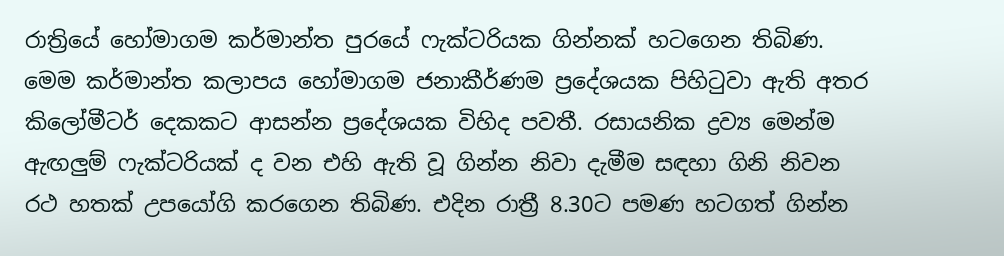රාත්‍රියේ හෝමාගම කර්මාන්ත පුරයේ ෆැක්ටරියක ගින්නක් හටගෙන තිබිණ. මෙම කර්මාන්ත කලාපය හෝමාගම ජනාකීර්ණම ප්‍රදේශයක පිහිටුවා ඇති අතර කිලෝමීටර් දෙකකට ආසන්න ප්‍රදේශයක විහිද පවතී. රසායනික ද්‍රව්‍ය මෙන්ම ඇඟලුම් ෆැක්ටරියක් ද වන එහි ඇති වූ ගින්න නිවා දැමීම සඳහා ගිනි නිවන රථ හතක් උපයෝගි කරගෙන තිබිණ. එදින රාත්‍රී 8.30ට පමණ හටගත් ගින්න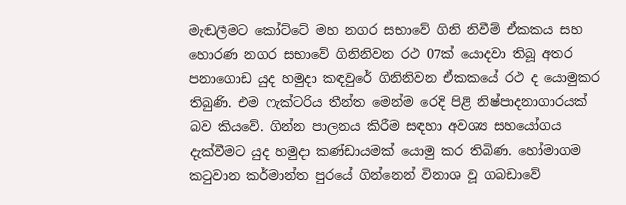මැඬලීමට කෝට්ටේ මහ නගර සභාවේ ගිනි නිවීම් ඒකකය සහ හොරණ නගර සභාවේ ගිනිනිවන රථ 07ක් යොදවා තිබූ අතර පනාගොඩ යුද හමුදා කඳවුරේ ගිනිනිවන ඒකකයේ රථ ද යොමුකර තිබුණි. එම ෆැක්ටරිය තීන්ත මෙන්ම රෙදි පිළි නිෂ්පාදනාගාරයක් බව කියවේ. ගින්න පාලනය කිරීම සඳහා අවශ්‍ය සහයෝගය දැක්වීමට යුද හමුදා කණ්ඩායමක් යොමු කර තිබිණ. හෝමාගම කටුවාන කර්මාන්ත පුරයේ ගින්නෙන් විනාශ වූ ගබඩාවේ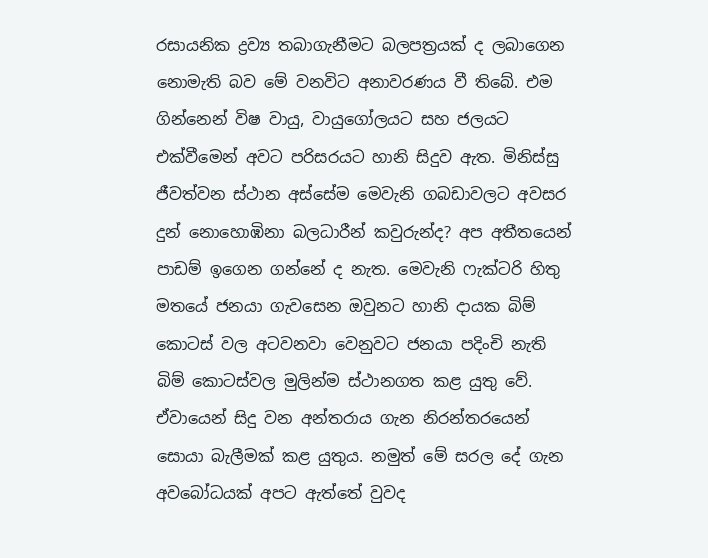රසායනික ද්‍රව්‍ය තබාගැනීමට බලපත්‍රයක් ද ලබාගෙන නොමැති බව මේ වනවිට අනාවරණය වී තිබේ. එම ගින්නෙන් විෂ වායු, වායුගෝලයට සහ ජලයට එක්වීමෙන් අවට පරිසරයට හානි සිදුව ඇත. මිනිස්සු ජීවත්වන ස්ථාන අස්සේම මෙවැනි ගබඩාවලට අවසර දුන් නොහොඹිනා බලධාරීන් කවුරුන්ද? අප අතීතයෙන් පාඩම් ඉගෙන ගන්නේ ද නැත. මෙවැනි ෆැක්ටරි හිතු මතයේ ජනයා ගැවසෙන ඔවුනට හානි දායක බිම් කොටස් වල අටවනවා වෙනුවට ජනයා පදිංචි නැති බිම් කොටස්වල මුලින්ම ස්ථානගත කළ යුතු වේ. ඒවායෙන් සිදු වන අන්තරාය ගැන නිරන්තරයෙන් සොයා බැලීමක් කළ යුතුය. නමුත් මේ සරල දේ ගැන අවබෝධයක් අපට ඇත්තේ වුවද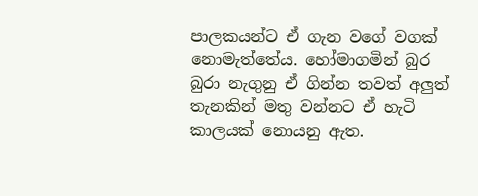පාලකයන්ට ඒ ගැන වගේ වගක් නොමැත්තේය. හෝමාගමින් බුර බුරා නැගුනු ඒ ගින්න තවත් අලුත් තැනකින් මතු වන්නට ඒ හැටි කාලයක් නොයනු ඇත.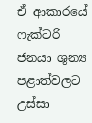ඒ ආකාරයේ ෆැක්ටරි ජනයා ශුන්‍ය පළාත්වලට උස්සා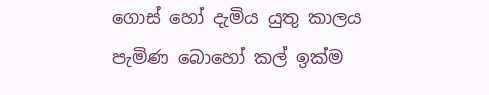ගොස් හෝ දැමිය යුතු කාලය පැමිණ බොහෝ කල් ඉක්ම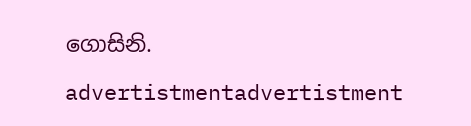ගොසිනි.

advertistmentadvertistment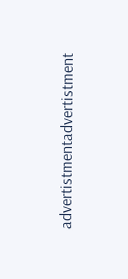advertistmentadvertistment